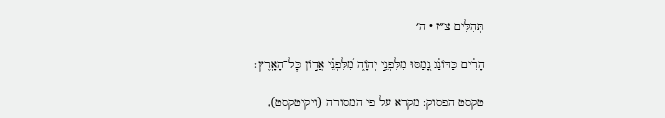תְּהִלִּים צ״ז · ה׳

הָרִ֗ים כַּדּוֹנַ֗ג נָ֭מַסּוּ מִלִּפְנֵ֣י יְהֹוָ֑ה מִ֝לִּפְנֵ֗י אֲד֣וֹן כׇּל־הָאָֽרֶץ׃

טקסט הפסוק: מקרא על פי המסורה (ויקיטקסט),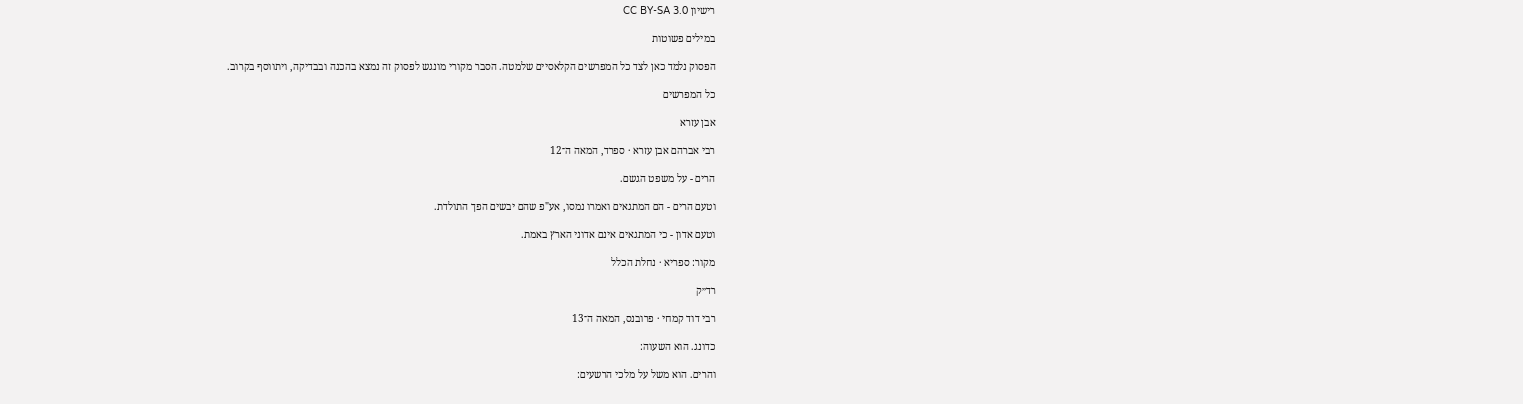רישיון CC BY-SA 3.0

במילים פשוטות

הפסוק נלמד כאן לצד כל המפרשים הקלאסיים שלמטה. הסבר מקורי מונגש לפסוק זה נמצא בהכנה ובבדיקה, ויתווסף בקרוב.

כל המפרשים

אבן עזרא

רבי אברהם אבן עזרא · ספרד, המאה ה־12

הרים - על משפט הגשם.

וטעם הרים - הם המתגאים ואמרו נמסו, אע"פ שהם יבשים הפך התולדת.

וטעם אדון - כי המתגאים אינם אדוני הארץ באמת.

מקור: ספריא · נחלת הכלל

רד״ק

רבי דוד קמחי · פרובנס, המאה ה־13

כדונג. הוא השעוה:

והרים. הוא משל על מלכי הרשעים: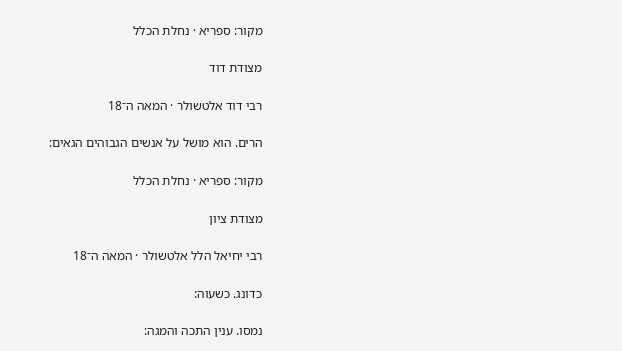מקור: ספריא · נחלת הכלל

מצודת דוד

רבי דוד אלטשולר · המאה ה־18

הרים. הוא מושל על אנשים הגבוהים הגאים:

מקור: ספריא · נחלת הכלל

מצודת ציון

רבי יחיאל הלל אלטשולר · המאה ה־18

כדונג. כשעוה:

נמסו. ענין התכה והמגה: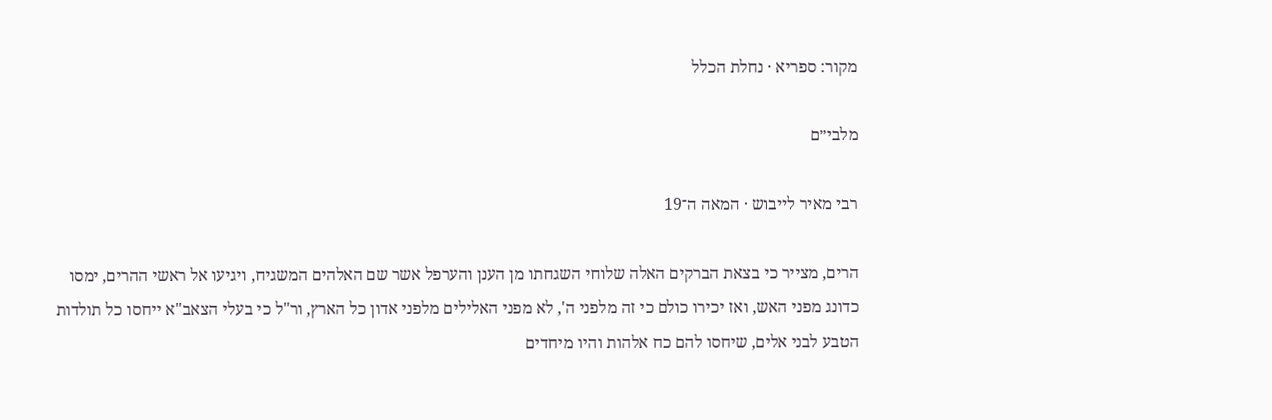מקור: ספריא · נחלת הכלל

מלבי״ם

רבי מאיר לייבוש · המאה ה־19

הרים, מצייר כי בצאת הברקים האלה שלוחי השגחתו מן הענן והערפל אשר שם האלהים המשגיח, ויגיעו אל ראשי ההרים, ימסו כדונג מפני האש, ואז יכירו כולם כי זה מלפני ה', לא מפני האלילים מלפני אדון כל הארץ, ור"ל כי בעלי הצאב"א ייחסו כל תולדות הטבע לבני אלים, שיחסו להם כח אלהות והיו מיחדים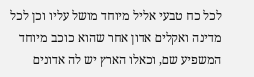לכל כח טבעי אליל מיוחד מושל עליו וכן לכל מדינה ואקלים אדון אחר שהוא כוכב מיוחד המשפיע שם, וכאלו הארץ יש לה אדונים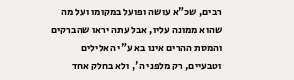רבים, שכ"א עושה ופועל במקומו ועל מה שהוא ממונה עליו, אבל עתה יראו שהברקים והמסת ההרים אינו בא ע"י האלילים וטבעיים, רק מלפני ה', ולא בחלק אחד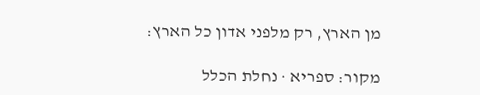מן הארץ, רק מלפני אדון כל הארץ:

מקור: ספריא · נחלת הכלל